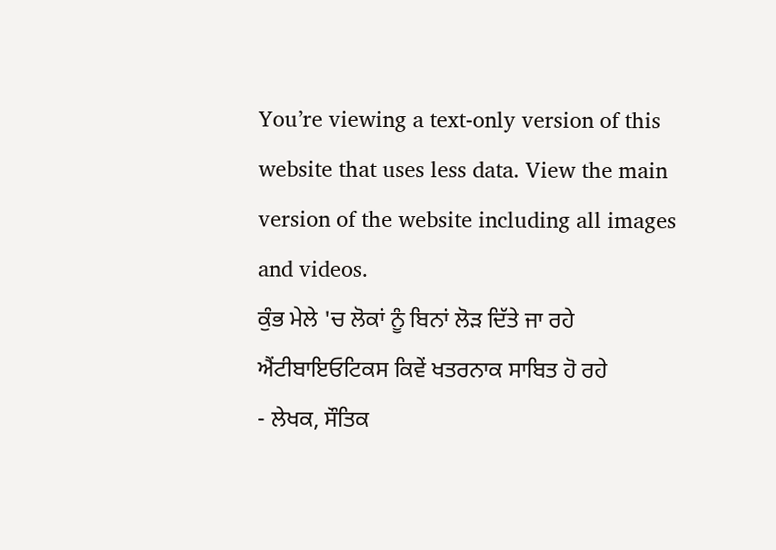You’re viewing a text-only version of this website that uses less data. View the main version of the website including all images and videos.
ਕੁੰਭ ਮੇਲੇ 'ਚ ਲੋਕਾਂ ਨੂੰ ਬਿਨਾਂ ਲੋੜ ਦਿੱਤੇ ਜਾ ਰਹੇ ਐਂਟੀਬਾਇਓਟਿਕਸ ਕਿਵੇਂ ਖਤਰਨਾਕ ਸਾਬਿਤ ਹੋ ਰਹੇ
- ਲੇਖਕ, ਸੌਤਿਕ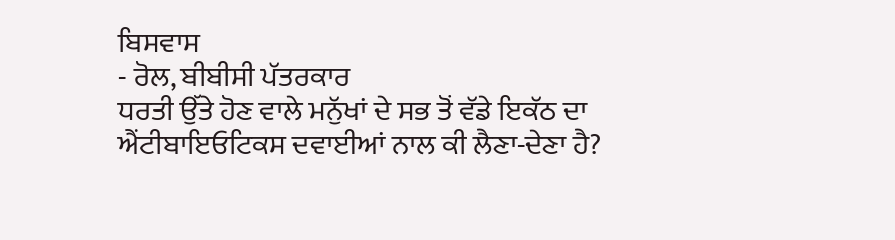ਬਿਸਵਾਸ
- ਰੋਲ, ਬੀਬੀਸੀ ਪੱਤਰਕਾਰ
ਧਰਤੀ ਉੱਤੇ ਹੋਣ ਵਾਲੇ ਮਨੁੱਖਾਂ ਦੇ ਸਭ ਤੋਂ ਵੱਡੇ ਇਕੱਠ ਦਾ ਐਂਟੀਬਾਇਓਟਿਕਸ ਦਵਾਈਆਂ ਨਾਲ ਕੀ ਲੈਣਾ-ਦੇਣਾ ਹੈ?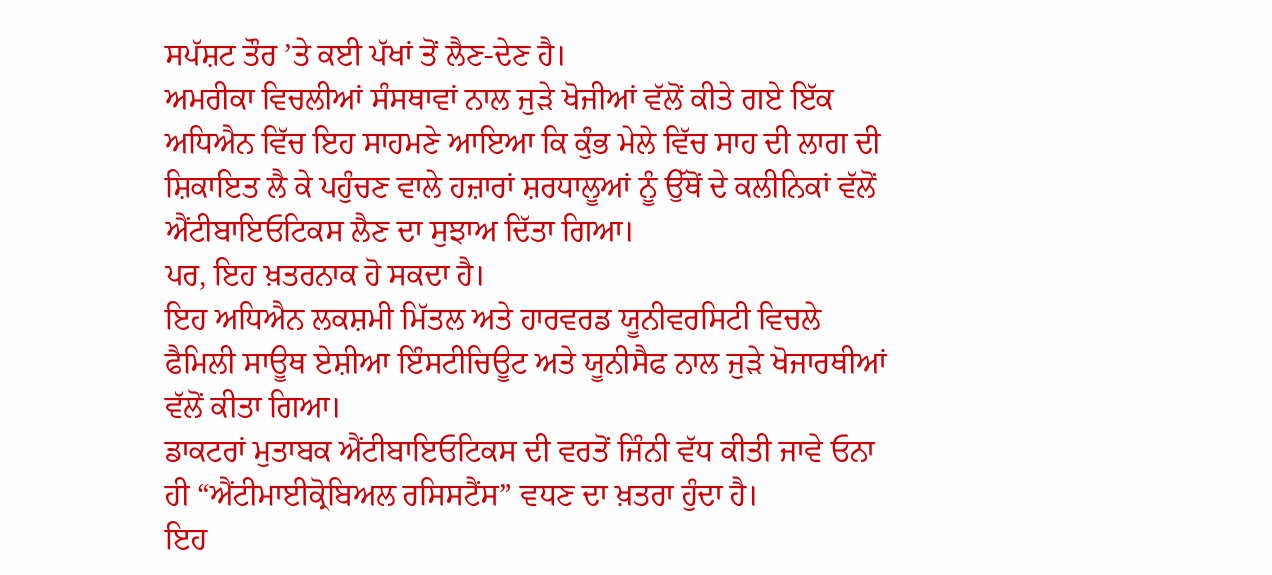ਸਪੱਸ਼ਟ ਤੌਰ ’ਤੇ ਕਈ ਪੱਖਾਂ ਤੋਂ ਲੈਣ-ਦੇਣ ਹੈ।
ਅਮਰੀਕਾ ਵਿਚਲੀਆਂ ਸੰਸਥਾਵਾਂ ਨਾਲ ਜੁੜੇ ਖੋਜੀਆਂ ਵੱਲੋਂ ਕੀਤੇ ਗਏ ਇੱਕ ਅਧਿਐਨ ਵਿੱਚ ਇਹ ਸਾਹਮਣੇ ਆਇਆ ਕਿ ਕੁੰਭ ਮੇਲੇ ਵਿੱਚ ਸਾਹ ਦੀ ਲਾਗ ਦੀ ਸ਼ਿਕਾਇਤ ਲੈ ਕੇ ਪਹੁੰਚਣ ਵਾਲੇ ਹਜ਼ਾਰਾਂ ਸ਼ਰਧਾਲੂਆਂ ਨੂੰ ਉੱਥੋਂ ਦੇ ਕਲੀਨਿਕਾਂ ਵੱਲੋਂ ਐਂਟੀਬਾਇਓਟਿਕਸ ਲੈਣ ਦਾ ਸੁਝਾਅ ਦਿੱਤਾ ਗਿਆ।
ਪਰ, ਇਹ ਖ਼ਤਰਨਾਕ ਹੋ ਸਕਦਾ ਹੈ।
ਇਹ ਅਧਿਐਨ ਲਕਸ਼ਮੀ ਮਿੱਤਲ ਅਤੇ ਹਾਰਵਰਡ ਯੂਨੀਵਰਸਿਟੀ ਵਿਚਲੇ ਫੈਮਿਲੀ ਸਾਊਥ ਏਸ਼ੀਆ ਇੰਸਟੀਚਿਊਟ ਅਤੇ ਯੂਨੀਸੈਫ ਨਾਲ ਜੁੜੇ ਖੋਜਾਰਥੀਆਂ ਵੱਲੋਂ ਕੀਤਾ ਗਿਆ।
ਡਾਕਟਰਾਂ ਮੁਤਾਬਕ ਐਂਟੀਬਾਇਓਟਿਕਸ ਦੀ ਵਰਤੋਂ ਜਿੰਨੀ ਵੱਧ ਕੀਤੀ ਜਾਵੇ ਓਨਾ ਹੀ “ਐਂਟੀਮਾਈਕ੍ਰੋਬਿਅਲ ਰਸਿਸਟੈਂਸ” ਵਧਣ ਦਾ ਖ਼ਤਰਾ ਹੁੰਦਾ ਹੈ।
ਇਹ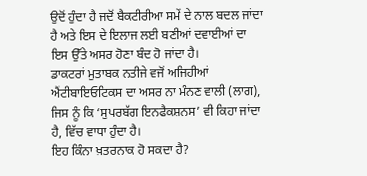ਉਦੋਂ ਹੁੰਦਾ ਹੈ ਜਦੋਂ ਬੈਕਟੀਰੀਆ ਸਮੇਂ ਦੇ ਨਾਲ ਬਦਲ ਜਾਂਦਾ ਹੈ ਅਤੇ ਇਸ ਦੇ ਇਲਾਜ ਲਈ ਬਣੀਆਂ ਦਵਾਈਆਂ ਦਾ ਇਸ ਉੱਤੇ ਅਸਰ ਹੋਣਾ ਬੰਦ ਹੋ ਜਾਂਦਾ ਹੈ।
ਡਾਕਟਰਾਂ ਮੁਤਾਬਕ ਨਤੀਜੇ ਵਜੋਂ ਅਜਿਹੀਆਂ ਐਂਟੀਬਾਇਓਟਿਕਸ ਦਾ ਅਸਰ ਨਾ ਮੰਨਣ ਵਾਲੀ (ਲਾਗ), ਜਿਸ ਨੂੰ ਕਿ ‘ਸੁਪਰਬੱਗ ਇਨਫੈਕਸ਼ਨਸ’ ਵੀ ਕਿਹਾ ਜਾਂਦਾ ਹੈ, ਵਿੱਚ ਵਾਧਾ ਹੁੰਦਾ ਹੈ।
ਇਹ ਕਿੰਨਾ ਖ਼ਤਰਨਾਕ ਹੋ ਸਕਦਾ ਹੈ?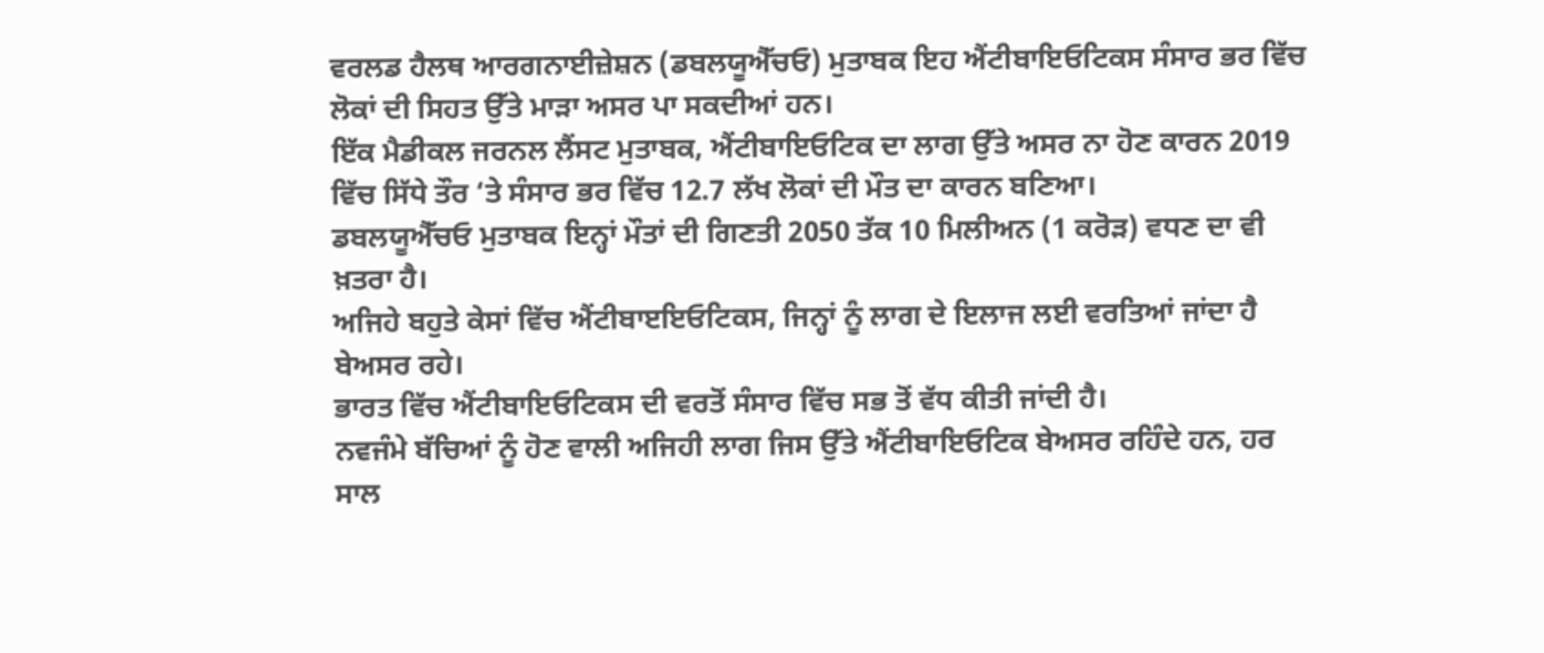ਵਰਲਡ ਹੈਲਥ ਆਰਗਨਾਈਜ਼ੇਸ਼ਨ (ਡਬਲਯੂਐੱਚਓ) ਮੁਤਾਬਕ ਇਹ ਐਂਟੀਬਾਇਓਟਿਕਸ ਸੰਸਾਰ ਭਰ ਵਿੱਚ ਲੋਕਾਂ ਦੀ ਸਿਹਤ ਉੱਤੇ ਮਾੜਾ ਅਸਰ ਪਾ ਸਕਦੀਆਂ ਹਨ।
ਇੱਕ ਮੈਡੀਕਲ ਜਰਨਲ ਲੈਂਸਟ ਮੁਤਾਬਕ, ਐਂਟੀਬਾਇਓਟਿਕ ਦਾ ਲਾਗ ਉੱਤੇ ਅਸਰ ਨਾ ਹੋਣ ਕਾਰਨ 2019 ਵਿੱਚ ਸਿੱਧੇ ਤੌਰ ‘ਤੇ ਸੰਸਾਰ ਭਰ ਵਿੱਚ 12.7 ਲੱਖ ਲੋਕਾਂ ਦੀ ਮੌਤ ਦਾ ਕਾਰਨ ਬਣਿਆ।
ਡਬਲਯੂਐੱਚਓ ਮੁਤਾਬਕ ਇਨ੍ਹਾਂ ਮੌਤਾਂ ਦੀ ਗਿਣਤੀ 2050 ਤੱਕ 10 ਮਿਲੀਅਨ (1 ਕਰੋੜ) ਵਧਣ ਦਾ ਵੀ ਖ਼ਤਰਾ ਹੈ।
ਅਜਿਹੇ ਬਹੁਤੇ ਕੇਸਾਂ ਵਿੱਚ ਐਂਟੀਬਾੲਇਓਟਿਕਸ, ਜਿਨ੍ਹਾਂ ਨੂੰ ਲਾਗ ਦੇ ਇਲਾਜ ਲਈ ਵਰਤਿਆਂ ਜਾਂਦਾ ਹੈ ਬੇਅਸਰ ਰਹੇ।
ਭਾਰਤ ਵਿੱਚ ਐਂਟੀਬਾਇਓਟਿਕਸ ਦੀ ਵਰਤੋਂ ਸੰਸਾਰ ਵਿੱਚ ਸਭ ਤੋਂ ਵੱਧ ਕੀਤੀ ਜਾਂਦੀ ਹੈ।
ਨਵਜੰਮੇ ਬੱਚਿਆਂ ਨੂੰ ਹੋਣ ਵਾਲੀ ਅਜਿਹੀ ਲਾਗ ਜਿਸ ਉੱਤੇ ਐਂਟੀਬਾਇਓਟਿਕ ਬੇਅਸਰ ਰਹਿੰਦੇ ਹਨ, ਹਰ ਸਾਲ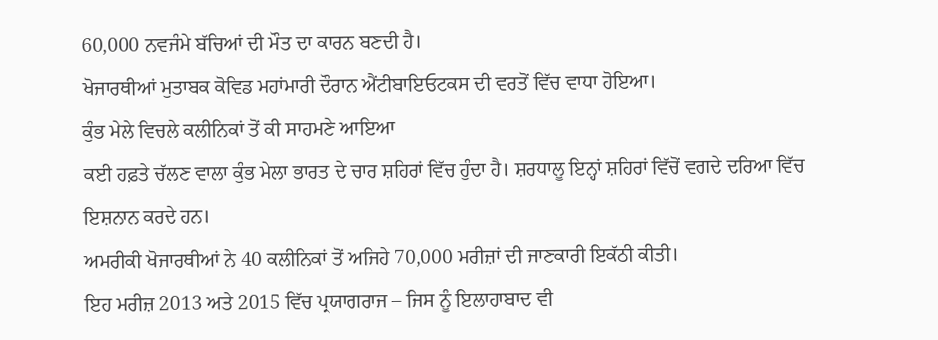60,000 ਨਵਜੰਮੇ ਬੱਚਿਆਂ ਦੀ ਮੌਤ ਦਾ ਕਾਰਨ ਬਣਦੀ ਹੈ।
ਖੋਜਾਰਥੀਆਂ ਮੁਤਾਬਕ ਕੋਵਿਡ ਮਹਾਂਮਾਰੀ ਦੌਰਾਨ ਐਂਟੀਬਾਇਓਟਕਸ ਦੀ ਵਰਤੋਂ ਵਿੱਚ ਵਾਧਾ ਹੋਇਆ।
ਕੁੰਭ ਮੇਲੇ ਵਿਚਲੇ ਕਲੀਨਿਕਾਂ ਤੋਂ ਕੀ ਸਾਹਮਣੇ ਆਇਆ
ਕਈ ਹਫ਼ਤੇ ਚੱਲਣ ਵਾਲਾ ਕੁੰਭ ਮੇਲਾ ਭਾਰਤ ਦੇ ਚਾਰ ਸ਼ਹਿਰਾਂ ਵਿੱਚ ਹੁੰਦਾ ਹੈ। ਸ਼ਰਧਾਲੂ ਇਨ੍ਹਾਂ ਸ਼ਹਿਰਾਂ ਵਿੱਚੋਂ ਵਗਦੇ ਦਰਿਆ ਵਿੱਚ ਇਸ਼ਨਾਨ ਕਰਦੇ ਹਨ।
ਅਮਰੀਕੀ ਖੋਜਾਰਥੀਆਂ ਨੇ 40 ਕਲੀਨਿਕਾਂ ਤੋਂ ਅਜਿਹੇ 70,000 ਮਰੀਜ਼ਾਂ ਦੀ ਜਾਣਕਾਰੀ ਇਕੱਠੀ ਕੀਤੀ।
ਇਹ ਮਰੀਜ਼ 2013 ਅਤੇ 2015 ਵਿੱਚ ਪ੍ਰਯਾਗਰਾਜ – ਜਿਸ ਨੂੰ ਇਲਾਹਾਬਾਦ ਵੀ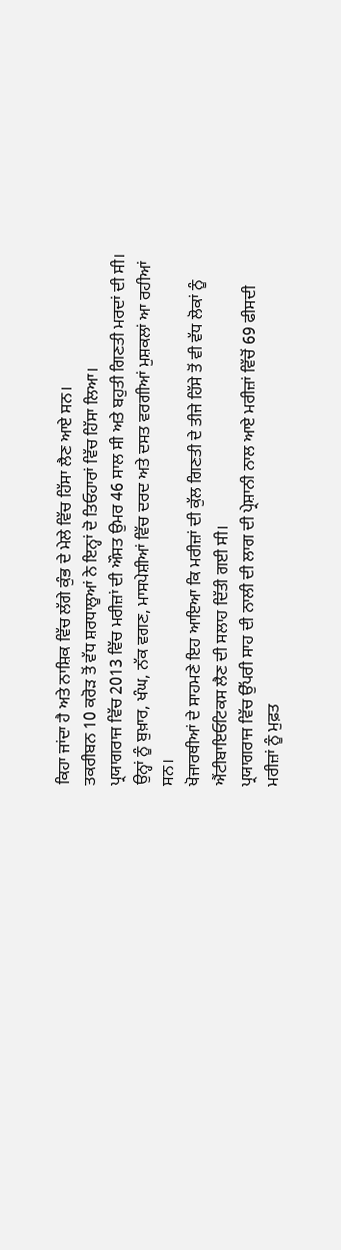ਕਿਹਾ ਜਾਂਦਾ ਹੈ ਅਤੇ ਨਾਸ਼ਿਕ ਵਿੱਚ ਲੱਗੇ ਕੁੰਭ ਦੇ ਮੇਲੇ ਵਿੱਚ ਹਿੱਸਾ ਲੈਣ ਆਏ ਸਨ।
ਤਕਰੀਬਨ 10 ਕਰੋੜ ਤੋਂ ਵੱਧ ਸ਼ਰਧਾਲੂਆਂ ਨੇ ਇਨ੍ਹਾਂ ਦੋ ਤਿਓਹਾਰਾਂ ਵਿੱਚ ਹਿੱਸਾ ਲਿਆ।
ਪ੍ਰਯਾਗਰਾਜ ਵਿੱਚ 2013 ਵਿੱਚ ਮਰੀਜ਼ਾਂ ਦੀ ਔਸਤ ਉਮਰ 46 ਸਾਲ ਸੀ ਅਤੇ ਬਹੁਤੀ ਗਿਣਤੀ ਮਰਦਾਂ ਦੀ ਸੀ।
ਉਨ੍ਹਾਂ ਨੂੰ ਬੁਖ਼ਾਰ, ਖੰਘ, ਨੱਕ ਵਗਣ, ਮਾਸਪੇਸ਼ੀਆਂ ਵਿੱਚ ਦਰਦ ਅਤੇ ਦਸਤ ਵਰਗੀਆਂ ਮੁਸ਼ਕਲਾਂ ਆ ਰਹੀਆਂ ਸਨ।
ਖੋਜਾਰਥੀਆਂ ਦੇ ਸਾਹਮਣੇ ਇਹ ਆਇਆ ਕਿ ਮਰੀਜ਼ਾਂ ਦੀ ਕੁੱਲ ਗਿਣਤੀ ਦੇ ਤੀਜੇ ਹਿੱਸੇ ਤੋਂ ਵੀ ਵੱਧ ਲੋਕਾਂ ਨੂੰ ਐਂਟੀਬਾਇਓਟਿਕਸ ਲੈਣ ਦੀ ਸਲਾਹ ਦਿੱਤੀ ਗਈ ਸੀ।
ਪ੍ਰਯਾਗਰਾਜ ਵਿੱਚ ਉੱਪਰੀ ਸਾਹ ਦੀ ਨਾਲੀ ਦੀ ਲਾਗ ਦੀ ਪ੍ਰੇਸ਼ਾਨੀ ਨਾਲ ਆਏ ਮਰੀਜ਼ਾਂ ਵਿੱਚੋਂ 69 ਫੀਸਦੀ ਮਰੀਜ਼ਾਂ ਨੂੰ ਮੁਫ਼ਤ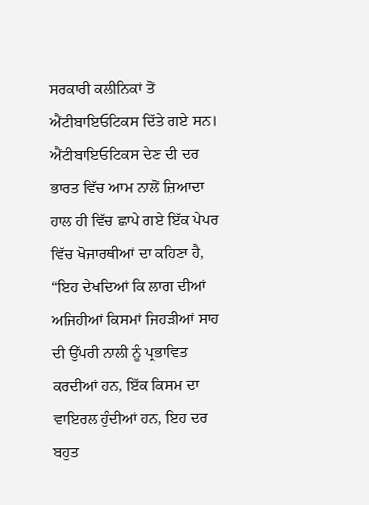ਸਰਕਾਰੀ ਕਲੀਨਿਕਾਂ ਤੋਂ ਐਂਟੀਬਾਇਓਟਿਕਸ ਦਿੱਤੇ ਗਏ ਸਨ।
ਐਂਟੀਬਾਇਓਟਿਕਸ ਦੇਣ ਦੀ ਦਰ ਭਾਰਤ ਵਿੱਚ ਆਮ ਨਾਲੋਂ ਜ਼ਿਆਦਾ
ਹਾਲ ਹੀ ਵਿੱਚ ਛਾਪੇ ਗਏ ਇੱਕ ਪੇਪਰ ਵਿੱਚ ਖੋਜਾਰਥੀਆਂ ਦਾ ਕਹਿਣਾ ਹੈ, “ਇਹ ਦੇਖਦਿਆਂ ਕਿ ਲਾਗ ਦੀਆਂ ਅਜਿਹੀਆਂ ਕਿਸਮਾਂ ਜਿਹੜੀਆਂ ਸਾਹ ਦੀ ਉੱਪਰੀ ਨਾਲੀ ਨੂੰ ਪ੍ਰਭਾਵਿਤ ਕਰਦੀਆਂ ਹਨ, ਇੱਕ ਕਿਸਮ ਦਾ ਵਾਇਰਲ ਹੁੰਦੀਆਂ ਹਨ, ਇਹ ਦਰ ਬਹੁਤ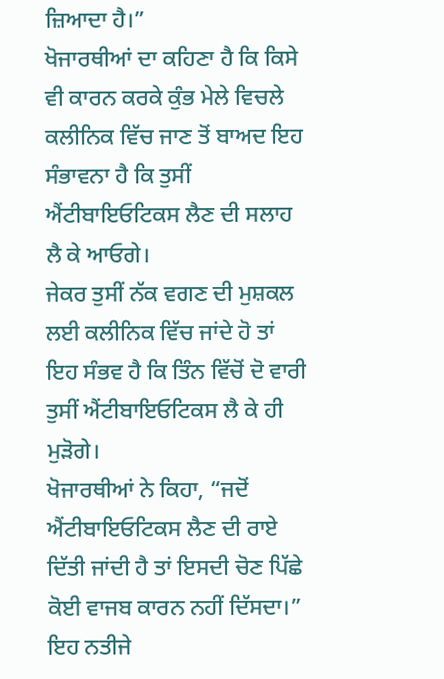ਜ਼ਿਆਦਾ ਹੈ।”
ਖੋਜਾਰਥੀਆਂ ਦਾ ਕਹਿਣਾ ਹੈ ਕਿ ਕਿਸੇ ਵੀ ਕਾਰਨ ਕਰਕੇ ਕੁੰਭ ਮੇਲੇ ਵਿਚਲੇ ਕਲੀਨਿਕ ਵਿੱਚ ਜਾਣ ਤੋਂ ਬਾਅਦ ਇਹ ਸੰਭਾਵਨਾ ਹੈ ਕਿ ਤੁਸੀਂ ਐਂਟੀਬਾਇਓਟਿਕਸ ਲੈਣ ਦੀ ਸਲਾਹ ਲੈ ਕੇ ਆਓਗੇ।
ਜੇਕਰ ਤੁਸੀਂ ਨੱਕ ਵਗਣ ਦੀ ਮੁਸ਼ਕਲ ਲਈ ਕਲੀਨਿਕ ਵਿੱਚ ਜਾਂਦੇ ਹੋ ਤਾਂ ਇਹ ਸੰਭਵ ਹੈ ਕਿ ਤਿੰਨ ਵਿੱਚੋਂ ਦੋ ਵਾਰੀ ਤੁਸੀਂ ਐਂਟੀਬਾਇਓਟਿਕਸ ਲੈ ਕੇ ਹੀ ਮੁੜੋਗੇ।
ਖੋਜਾਰਥੀਆਂ ਨੇ ਕਿਹਾ, “ਜਦੋਂ ਐਂਟੀਬਾਇਓਟਿਕਸ ਲੈਣ ਦੀ ਰਾਏ ਦਿੱਤੀ ਜਾਂਦੀ ਹੈ ਤਾਂ ਇਸਦੀ ਚੋਣ ਪਿੱਛੇ ਕੋਈ ਵਾਜਬ ਕਾਰਨ ਨਹੀਂ ਦਿੱਸਦਾ।”
ਇਹ ਨਤੀਜੇ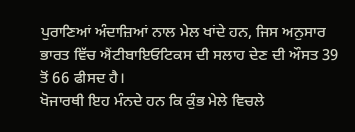ਪੁਰਾਣਿਆਂ ਅੰਦਾਜ਼ਿਆਂ ਨਾਲ ਮੇਲ ਖਾਂਦੇ ਹਨ, ਜਿਸ ਅਨੁਸਾਰ ਭਾਰਤ ਵਿੱਚ ਐਂਟੀਬਾਇਓਟਿਕਸ ਦੀ ਸਲਾਹ ਦੇਣ ਦੀ ਔਸਤ 39 ਤੋਂ 66 ਫੀਸਦ ਹੈ।
ਖੋਜਾਰਥੀ ਇਹ ਮੰਨਦੇ ਹਨ ਕਿ ਕੁੰਭ ਮੇਲੇ ਵਿਚਲੇ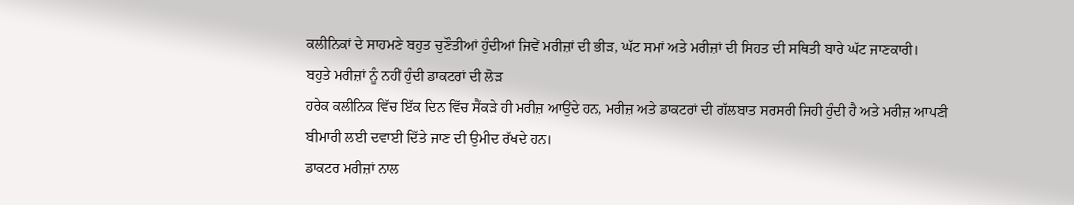ਕਲੀਨਿਕਾਂ ਦੇ ਸਾਹਮਣੇ ਬਹੁਤ ਚੁਣੌਤੀਆਂ ਹੁੰਦੀਆਂ ਜਿਵੇਂ ਮਰੀਜ਼ਾਂ ਦੀ ਭੀੜ, ਘੱਟ ਸਮਾਂ ਅਤੇ ਮਰੀਜ਼ਾਂ ਦੀ ਸਿਹਤ ਦੀ ਸਥਿਤੀ ਬਾਰੇ ਘੱਟ ਜਾਣਕਾਰੀ।
ਬਹੁਤੇ ਮਰੀਜ਼ਾਂ ਨੂੰ ਨਹੀਂ ਹੁੰਦੀ ਡਾਕਟਰਾਂ ਦੀ ਲੋੜ
ਹਰੇਕ ਕਲੀਨਿਕ ਵਿੱਚ ਇੱਕ ਦਿਨ ਵਿੱਚ ਸੈਂਕੜੇ ਹੀ ਮਰੀਜ਼ ਆਉਂਦੇ ਹਨ, ਮਰੀਜ਼ ਅਤੇ ਡਾਕਟਰਾਂ ਦੀ ਗੱਲਬਾਤ ਸਰਸਰੀ ਜਿਹੀ ਹੁੰਦੀ ਹੈ ਅਤੇ ਮਰੀਜ਼ ਆਪਣੀ ਬੀਮਾਰੀ ਲਈ ਦਵਾਈ ਦਿੱਤੇ ਜਾਣ ਦੀ ਉਮੀਦ ਰੱਖਦੇ ਹਨ।
ਡਾਕਟਰ ਮਰੀਜ਼ਾਂ ਨਾਲ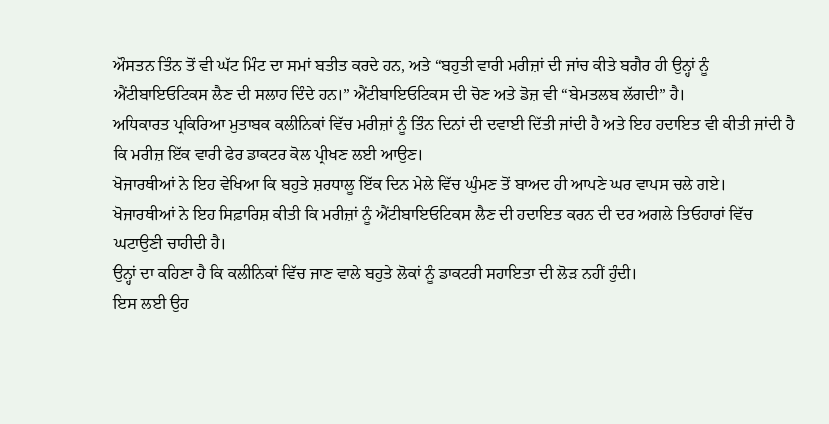ਔਸਤਨ ਤਿੰਨ ਤੋਂ ਵੀ ਘੱਟ ਮਿੰਟ ਦਾ ਸਮਾਂ ਬਤੀਤ ਕਰਦੇ ਹਨ, ਅਤੇ “ਬਹੁਤੀ ਵਾਰੀ ਮਰੀਜ਼ਾਂ ਦੀ ਜਾਂਚ ਕੀਤੇ ਬਗੈਰ ਹੀ ਉਨ੍ਹਾਂ ਨੂੰ ਐਂਟੀਬਾਇਓਟਿਕਸ ਲੈਣ ਦੀ ਸਲਾਹ ਦਿੰਦੇ ਹਨ।” ਐਂਟੀਬਾਇਓਟਿਕਸ ਦੀ ਚੋਣ ਅਤੇ ਡੋਜ਼ ਵੀ “ਬੇਮਤਲਬ ਲੱਗਦੀ” ਹੈ।
ਅਧਿਕਾਰਤ ਪ੍ਰਕਿਰਿਆ ਮੁਤਾਬਕ ਕਲੀਨਿਕਾਂ ਵਿੱਚ ਮਰੀਜ਼ਾਂ ਨੂੰ ਤਿੰਨ ਦਿਨਾਂ ਦੀ ਦਵਾਈ ਦਿੱਤੀ ਜਾਂਦੀ ਹੈ ਅਤੇ ਇਹ ਹਦਾਇਤ ਵੀ ਕੀਤੀ ਜਾਂਦੀ ਹੈ ਕਿ ਮਰੀਜ਼ ਇੱਕ ਵਾਰੀ ਫੇਰ ਡਾਕਟਰ ਕੋਲ ਪ੍ਰੀਖਣ ਲਈ ਆਉਣ।
ਖੋਜਾਰਥੀਆਂ ਨੇ ਇਹ ਵੇਖਿਆ ਕਿ ਬਹੁਤੇ ਸ਼ਰਧਾਲੂ ਇੱਕ ਦਿਨ ਮੇਲੇ ਵਿੱਚ ਘੁੰਮਣ ਤੋਂ ਬਾਅਦ ਹੀ ਆਪਣੇ ਘਰ ਵਾਪਸ ਚਲੇ ਗਏ।
ਖੋਜਾਰਥੀਆਂ ਨੇ ਇਹ ਸਿਫ਼ਾਰਿਸ਼ ਕੀਤੀ ਕਿ ਮਰੀਜ਼ਾਂ ਨੂੰ ਐਂਟੀਬਾਇਓਟਿਕਸ ਲੈਣ ਦੀ ਹਦਾਇਤ ਕਰਨ ਦੀ ਦਰ ਅਗਲੇ ਤਿਓਹਾਰਾਂ ਵਿੱਚ ਘਟਾਉਣੀ ਚਾਹੀਦੀ ਹੈ।
ਉਨ੍ਹਾਂ ਦਾ ਕਹਿਣਾ ਹੈ ਕਿ ਕਲੀਨਿਕਾਂ ਵਿੱਚ ਜਾਣ ਵਾਲੇ ਬਹੁਤੇ ਲੋਕਾਂ ਨੂੰ ਡਾਕਟਰੀ ਸਹਾਇਤਾ ਦੀ ਲੋੜ ਨਹੀਂ ਹੁੰਦੀ।
ਇਸ ਲਈ ਉਹ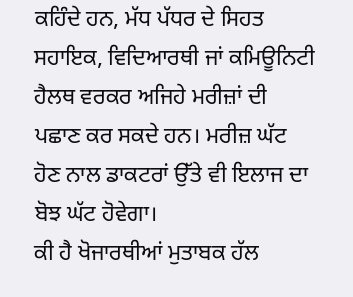ਕਹਿੰਦੇ ਹਨ, ਮੱਧ ਪੱਧਰ ਦੇ ਸਿਹਤ ਸਹਾਇਕ, ਵਿਦਿਆਰਥੀ ਜਾਂ ਕਮਿਊਨਿਟੀ ਹੈਲਥ ਵਰਕਰ ਅਜਿਹੇ ਮਰੀਜ਼ਾਂ ਦੀ ਪਛਾਣ ਕਰ ਸਕਦੇ ਹਨ। ਮਰੀਜ਼ ਘੱਟ ਹੋਣ ਨਾਲ ਡਾਕਟਰਾਂ ਉੱਤੇ ਵੀ ਇਲਾਜ ਦਾ ਬੋਝ ਘੱਟ ਹੋਵੇਗਾ।
ਕੀ ਹੈ ਖੋਜਾਰਥੀਆਂ ਮੁਤਾਬਕ ਹੱਲ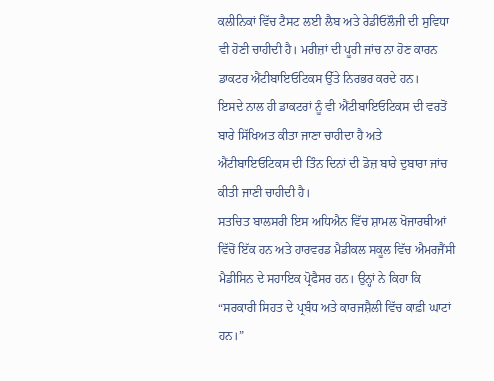ਕਲੀਨਿਕਾਂ ਵਿੱਚ ਟੈਸਟ ਲਈ ਲੈਬ ਅਤੇ ਰੇਡੀਓਲੌਜੀ ਦੀ ਸੁਵਿਧਾ ਵੀ ਹੋਣੀ ਚਾਹੀਦੀ ਹੈ। ਮਰੀਜ਼ਾਂ ਦੀ ਪੂਰੀ ਜਾਂਚ ਨਾ ਹੋਣ ਕਾਰਨ ਡਾਕਟਰ ਐਂਟੀਬਾਇਓਟਿਕਸ ਉੱਤੇ ਨਿਰਭਰ ਕਰਦੇ ਹਨ।
ਇਸਦੇ ਨਾਲ ਹੀ ਡਾਕਟਰਾਂ ਨੂੰ ਵੀ ਐਂਟੀਬਾਇਓਟਿਕਸ ਦੀ ਵਰਤੋਂ ਬਾਰੇ ਸਿੱਖਿਅਤ ਕੀਤਾ ਜਾਣਾ ਚਾਹੀਦਾ ਹੈ ਅਤੇ ਐਂਟੀਬਾਇਓਟਿਕਸ ਦੀ ਤਿੰਨ ਦਿਨਾਂ ਦੀ ਡੋਜ਼ ਬਾਰੇ ਦੁਬਾਰਾ ਜਾਂਚ ਕੀਤੀ ਜਾਣੀ ਚਾਹੀਦੀ ਹੈ।
ਸਤਚਿਤ ਬਾਲਸਰੀ ਇਸ ਅਧਿਐਨ ਵਿੱਚ ਸ਼ਾਮਲ ਖੋਜਾਰਥੀਆਂ ਵਿੱਚੋਂ ਇੱਕ ਹਨ ਅਤੇ ਹਾਰਵਰਡ ਮੈਡੀਕਲ ਸਕੂਲ ਵਿੱਚ ਐਮਰਜੈਂਸੀ ਮੈਡੀਸਿਨ ਦੇ ਸਹਾਇਕ ਪ੍ਰੋਫੈਸਰ ਹਨ। ਉਨ੍ਹਾਂ ਨੇ ਕਿਹਾ ਕਿ “ਸਰਕਾਰੀ ਸਿਹਤ ਦੇ ਪ੍ਰਬੰਧ ਅਤੇ ਕਾਰਜਸ਼ੈਲੀ ਵਿੱਚ ਕਾਫ਼ੀ ਘਾਟਾਂ ਹਨ।”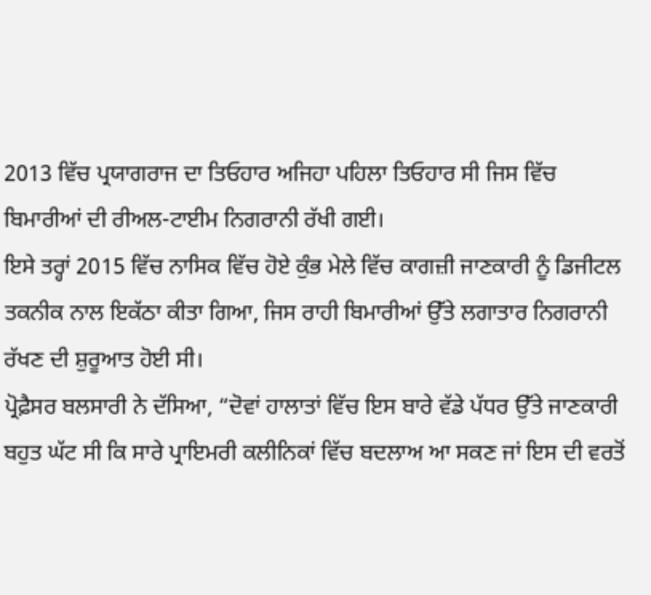2013 ਵਿੱਚ ਪ੍ਰਯਾਗਰਾਜ ਦਾ ਤਿਓਹਾਰ ਅਜਿਹਾ ਪਹਿਲਾ ਤਿਓਹਾਰ ਸੀ ਜਿਸ ਵਿੱਚ ਬਿਮਾਰੀਆਂ ਦੀ ਰੀਅਲ-ਟਾਈਮ ਨਿਗਰਾਨੀ ਰੱਖੀ ਗਈ।
ਇਸੇ ਤਰ੍ਹਾਂ 2015 ਵਿੱਚ ਨਾਸਿਕ ਵਿੱਚ ਹੋਏ ਕੁੰਭ ਮੇਲੇ ਵਿੱਚ ਕਾਗਜ਼ੀ ਜਾਣਕਾਰੀ ਨੂੰ ਡਿਜੀਟਲ ਤਕਨੀਕ ਨਾਲ ਇਕੱਠਾ ਕੀਤਾ ਗਿਆ, ਜਿਸ ਰਾਹੀ ਬਿਮਾਰੀਆਂ ਉੱਤੇ ਲਗਾਤਾਰ ਨਿਗਰਾਨੀ ਰੱਖਣ ਦੀ ਸ਼ੁਰੂਆਤ ਹੋਈ ਸੀ।
ਪ੍ਰੋਫ਼ੈਸਰ ਬਲਸਾਰੀ ਨੇ ਦੱਸਿਆ, “ਦੋਵਾਂ ਹਾਲਾਤਾਂ ਵਿੱਚ ਇਸ ਬਾਰੇ ਵੱਡੇ ਪੱਧਰ ਉੱਤੇ ਜਾਣਕਾਰੀ ਬਹੁਤ ਘੱਟ ਸੀ ਕਿ ਸਾਰੇ ਪ੍ਰਾਇਮਰੀ ਕਲੀਨਿਕਾਂ ਵਿੱਚ ਬਦਲਾਅ ਆ ਸਕਣ ਜਾਂ ਇਸ ਦੀ ਵਰਤੋਂ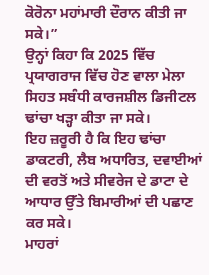ਕੋਰੋਨਾ ਮਹਾਂਮਾਰੀ ਦੌਰਾਨ ਕੀਤੀ ਜਾ ਸਕੇ।”
ਉਨ੍ਹਾਂ ਕਿਹਾ ਕਿ 2025 ਵਿੱਚ ਪ੍ਰਯਾਗਰਾਜ ਵਿੱਚ ਹੋਣ ਵਾਲਾ ਮੇਲਾ ਸਿਹਤ ਸਬੰਧੀ ਕਾਰਜਸ਼ੀਲ ਡਿਜੀਟਲ ਢਾਂਚਾ ਖੜ੍ਹਾ ਕੀਤਾ ਜਾ ਸਕੇ।
ਇਹ ਜ਼ਰੂਰੀ ਹੈ ਕਿ ਇਹ ਢਾਂਚਾ ਡਾਕਟਰੀ, ਲੈਬ ਅਧਾਰਿਤ, ਦਵਾਈਆਂ ਦੀ ਵਰਤੋਂ ਅਤੇ ਸੀਵਰੇਜ ਦੇ ਡਾਟਾ ਦੇ ਆਧਾਰ ਉੱਤੇ ਬਿਮਾਰੀਆਂ ਦੀ ਪਛਾਣ ਕਰ ਸਕੇ।
ਮਾਹਰਾਂ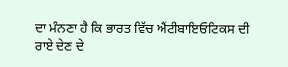ਦਾ ਮੰਨਣਾ ਹੈ ਕਿ ਭਾਰਤ ਵਿੱਚ ਐਂਟੀਬਾਇਓਟਿਕਸ ਦੀ ਰਾਏ ਦੇਣ ਦੇ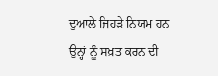ਦੁਆਲੇ ਜਿਹੜੇ ਨਿਯਮ ਹਨ ਉਨ੍ਹਾਂ ਨੂੰ ਸਖ਼ਤ ਕਰਨ ਦੀ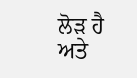ਲੋੜ ਹੈ ਅਤੇ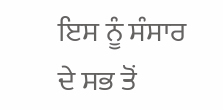ਇਸ ਨੂੰ ਸੰਸਾਰ ਦੇ ਸਭ ਤੋਂ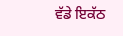ਵੱਡੇ ਇਕੱਠ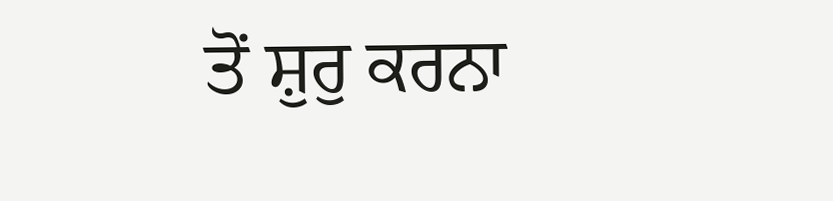ਤੋਂ ਸ਼ੁਰੁ ਕਰਨਾ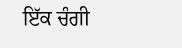ਇੱਕ ਚੰਗੀ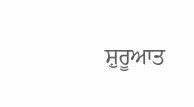ਸ਼ੁਰੂਆਤ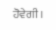ਹੋਵੇਗੀ।